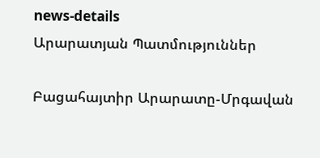news-details
Արարատյան Պատմություններ

Բացահայտիր Արարատը-Մրգավան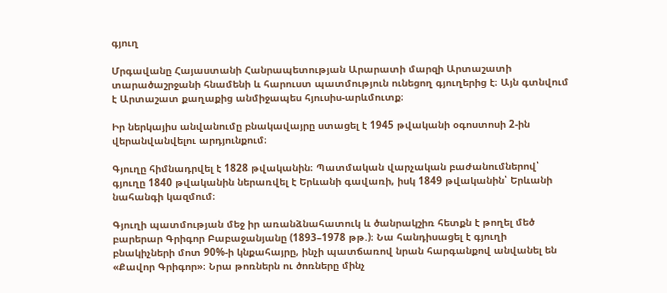գյուղ

Մրգավանը Հայաստանի Հանրապետության Արարատի մարզի Արտաշատի տարածաշրջանի հնամենի և հարուստ պատմություն ունեցող գյուղերից է։ Այն գտնվում է Արտաշատ քաղաքից անմիջապես հյուսիս-արևմուտք։

Իր ներկայիս անվանումը բնակավայրը ստացել է 1945 թվականի օգոստոսի 2-ին վերանվանվելու արդյունքում։

Գյուղը հիմնադրվել է 1828 թվականին։ Պատմական վարչական բաժանումներով՝ գյուղը 1840 թվականին ներառվել է Երևանի գավառի, իսկ 1849 թվականին՝ Երևանի նահանգի կազմում։

Գյուղի պատմության մեջ իր առանձնահատուկ և ծանրակշիռ հետքն է թողել մեծ բարերար Գրիգոր Բաբաջանյանը (1893–1978 թթ.)։ Նա հանդիսացել է գյուղի բնակիչների մոտ 90%-ի կնքահայրը, ինչի պատճառով նրան հարգանքով անվանել են «Քավոր Գրիգոր»։ Նրա թոռներն ու ծոռները մինչ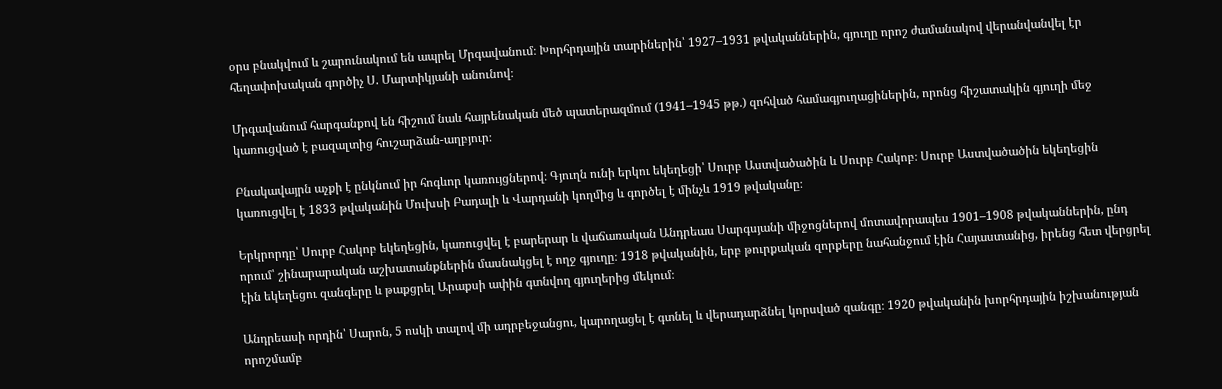օրս բնակվում և շարունակում են ապրել Մրգավանում։ Խորհրդային տարիներին՝ 1927–1931 թվականներին, գյուղը որոշ ժամանակով վերանվանվել էր հեղափոխական գործիչ Ս. Մարտիկյանի անունով։

Մրգավանում հարգանքով են հիշում նաև հայրենական մեծ պատերազմում (1941–1945 թթ.) զոհված համագյուղացիներին, որոնց հիշատակին գյուղի մեջ կառուցված է բազալտից հուշարձան-աղբյուր։

Բնակավայրն աչքի է ընկնում իր հոգևոր կառույցներով։ Գյուղն ունի երկու եկեղեցի՝ Սուրբ Աստվածածին և Սուրբ Հակոբ։ Սուրբ Աստվածածին եկեղեցին կառուցվել է 1833 թվականին Մուխսի Բադալի և Վարդանի կողմից և գործել է մինչև 1919 թվականը։

Երկրորդը՝ Սուրբ Հակոբ եկեղեցին, կառուցվել է բարերար և վաճառական Անդրեաս Սարգսյանի միջոցներով մոտավորապես 1901–1908 թվականներին, ընդ որում՝ շինարարական աշխատանքներին մասնակցել է ողջ գյուղը։ 1918 թվականին, երբ թուրքական զորքերը նահանջում էին Հայաստանից, իրենց հետ վերցրել էին եկեղեցու զանգերը և թաքցրել Արաքսի ափին գտնվող գյուղերից մեկում։

Անդրեասի որդին՝ Սարոն, 5 ոսկի տալով մի ադրբեջանցու, կարողացել է գտնել և վերադարձնել կորսված զանգը։ 1920 թվականին խորհրդային իշխանության որոշմամբ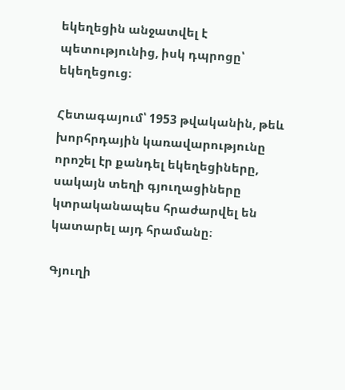եկեղեցին անջատվել է պետությունից, իսկ դպրոցը՝ եկեղեցուց։

Հետագայում՝ 1953 թվականին, թեև խորհրդային կառավարությունը որոշել էր քանդել եկեղեցիները, սակայն տեղի գյուղացիները կտրականապես հրաժարվել են կատարել այդ հրամանը։

Գյուղի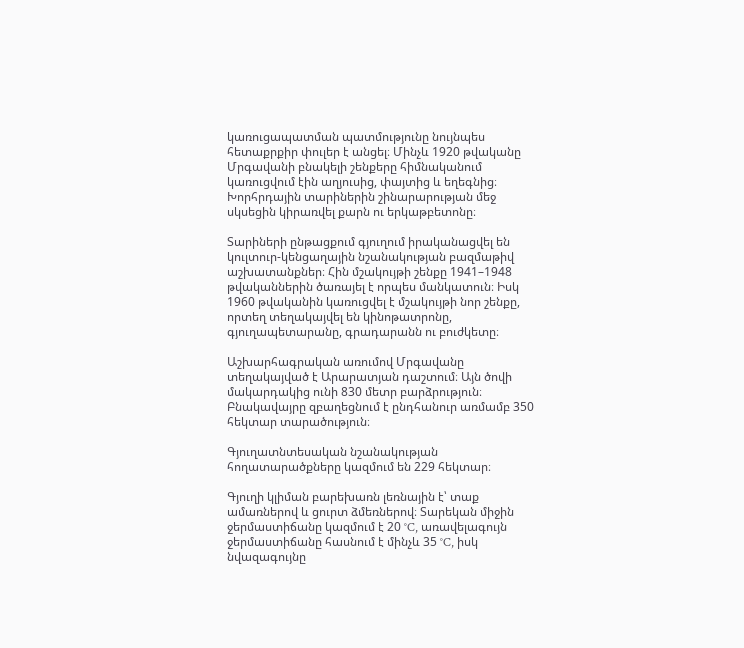կառուցապատման պատմությունը նույնպես հետաքրքիր փուլեր է անցել։ Մինչև 1920 թվականը Մրգավանի բնակելի շենքերը հիմնականում կառուցվում էին աղյուսից, փայտից և եղեգնից։ Խորհրդային տարիներին շինարարության մեջ սկսեցին կիրառվել քարն ու երկաթբետոնը։

Տարիների ընթացքում գյուղում իրականացվել են կուլտուր-կենցաղային նշանակության բազմաթիվ աշխատանքներ։ Հին մշակույթի շենքը 1941–1948 թվականներին ծառայել է որպես մանկատուն։ Իսկ 1960 թվականին կառուցվել է մշակույթի նոր շենքը, որտեղ տեղակայվել են կինոթատրոնը, գյուղապետարանը, գրադարանն ու բուժկետը։

Աշխարհագրական առումով Մրգավանը տեղակայված է Արարատյան դաշտում։ Այն ծովի մակարդակից ունի 830 մետր բարձրություն։ Բնակավայրը զբաղեցնում է ընդհանուր առմամբ 350 հեկտար տարածություն։

Գյուղատնտեսական նշանակության հողատարածքները կազմում են 229 հեկտար։

Գյուղի կլիման բարեխառն լեռնային է՝ տաք ամառներով և ցուրտ ձմեռներով։ Տարեկան միջին ջերմաստիճանը կազմում է 20 °C, առավելագույն ջերմաստիճանը հասնում է մինչև 35 °C, իսկ նվազագույնը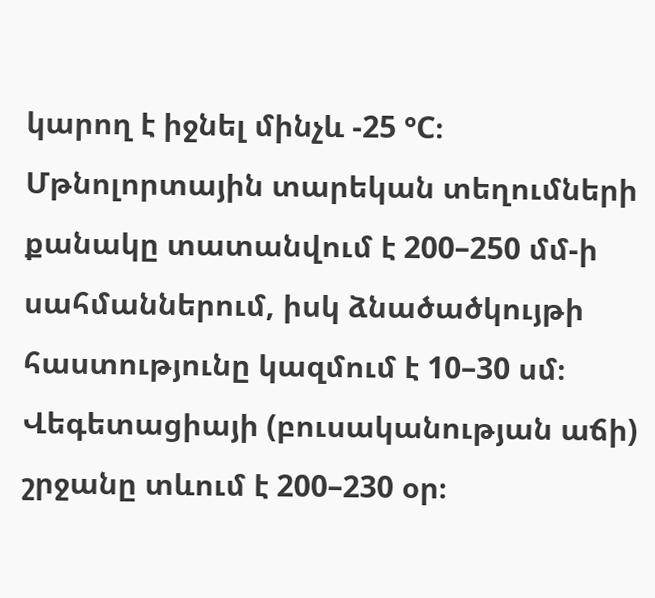կարող է իջնել մինչև -25 °C։ Մթնոլորտային տարեկան տեղումների քանակը տատանվում է 200–250 մմ-ի սահմաններում, իսկ ձնածածկույթի հաստությունը կազմում է 10–30 սմ։ Վեգետացիայի (բուսականության աճի) շրջանը տևում է 200–230 օր։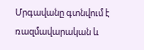Մրգավանը գտնվում է ռազմավարական և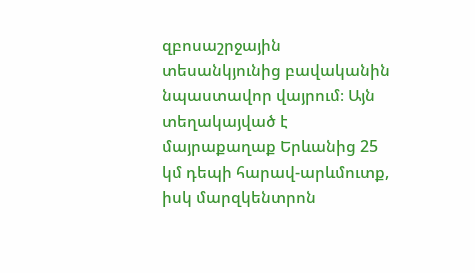զբոսաշրջային տեսանկյունից բավականին նպաստավոր վայրում։ Այն տեղակայված է մայրաքաղաք Երևանից 25 կմ դեպի հարավ-արևմուտք, իսկ մարզկենտրոն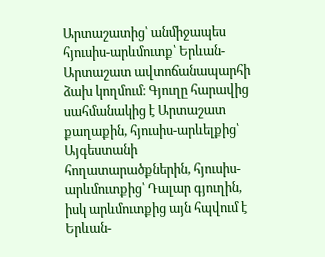Արտաշատից՝ անմիջապես հյուսիս-արևմուտք՝ Երևան-Արտաշատ ավտոճանապարհի ձախ կողմում։ Գյուղը հարավից սահմանակից է Արտաշատ քաղաքին, հյուսիս-արևելքից՝ Այգեստանի հողատարածքներին, հյուսիս-արևմուտքից՝ Դալար գյուղին, իսկ արևմուտքից այն հպվում է Երևան-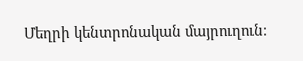Մեղրի կենտրոնական մայրուղուն։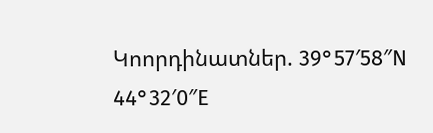Կոորդինատներ. 39°57′58″N 44°32′0″E